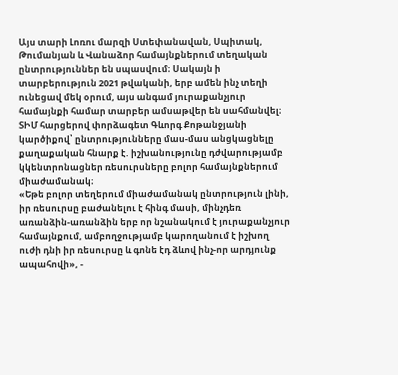Այս տարի Լոռու մարզի Ստեփանավան, Սպիտակ, Թումանյան և Վանաձոր համայնքներում տեղական ընտրություններ են սպասվում։ Սակայն ի տարբերություն 2021 թվականի, երբ ամեն ինչ տեղի ունեցավ մեկ օրում, այս անգամ յուրաքանչյուր համայնքի համար տարբեր ամսաթվեր են սահմանվել։
ՏԻՄ հարցերով փորձագետ Գևորգ Քոթանջյանի կարծիքով՝ ընտրությունները մաս-մաս անցկացնելը քաղաքական հնարք է. իշխանությունը դժվարությամբ կկենտրոնացներ ռեսուրսները բոլոր համայնքներում միաժամանակ։
«Եթե բոլոր տեղերում միաժամանակ ընտրություն լինի, իր ռեսուրսը բաժանելու է հինգ մասի, մինչդեռ առանձին-առանձին երբ որ նշանակում է յուրաքանչյուր համայնքում, ամբողջությամբ կարողանում է իշխող ուժի դնի իր ռեսուրսը և գոնե էդ ձևով ինչ-որ արդյունք ապահովի», -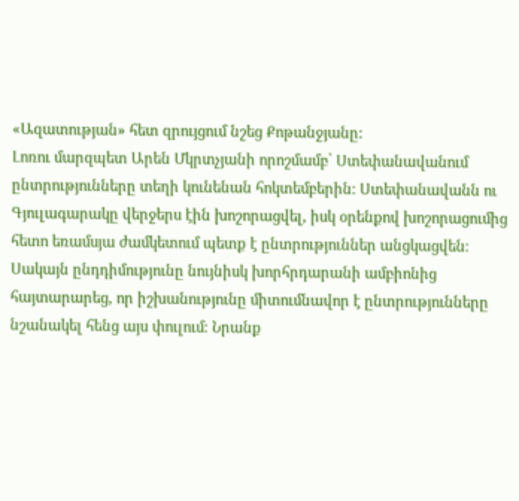«Ազատության» հետ զրույցում նշեց Քոթանջյանը:
Լոռու մարզպետ Արեն Մկրտչյանի որոշմամբ՝ Ստեփանավանում ընտրությունները տեղի կունենան հոկտեմբերին։ Ստեփանավանն ու Գյուլագարակը վերջերս էին խոշորացվել, իսկ օրենքով խոշորացումից հետո եռամսյա ժամկետում պետք է ընտրություններ անցկացվեն։ Սակայն ընդդիմությունը նույնիսկ խորհրդարանի ամբիոնից հայտարարեց, որ իշխանությունը միտումնավոր է ընտրությունները նշանակել հենց այս փուլում։ Նրանք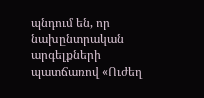պնդում են, որ նախընտրական արգելքների պատճառով «Ուժեղ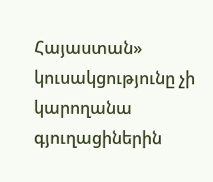Հայաստան» կուսակցությունը չի կարողանա գյուղացիներին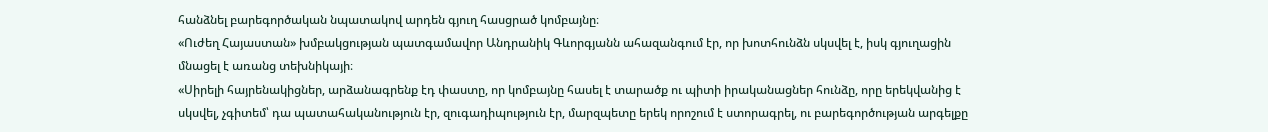հանձնել բարեգործական նպատակով արդեն գյուղ հասցրած կոմբայնը։
«Ուժեղ Հայաստան» խմբակցության պատգամավոր Անդրանիկ Գևորգյանն ահազանգում էր, որ խոտհունձն սկսվել է, իսկ գյուղացին մնացել է առանց տեխնիկայի։
«Սիրելի հայրենակիցներ, արձանագրենք էդ փաստը, որ կոմբայնը հասել է տարածք ու պիտի իրականացներ հունձը, որը երեկվանից է սկսվել, չգիտեմ՝ դա պատահականություն էր, զուգադիպություն էր, մարզպետը երեկ որոշում է ստորագրել, ու բարեգործության արգելքը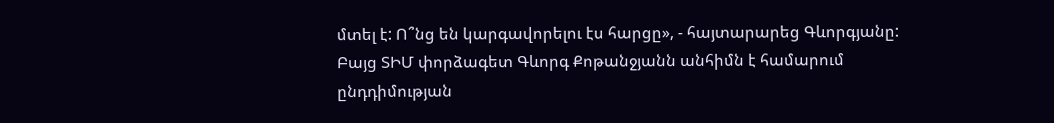մտել է: Ո՞նց են կարգավորելու էս հարցը», - հայտարարեց Գևորգյանը:
Բայց ՏԻՄ փորձագետ Գևորգ Քոթանջյանն անհիմն է համարում ընդդիմության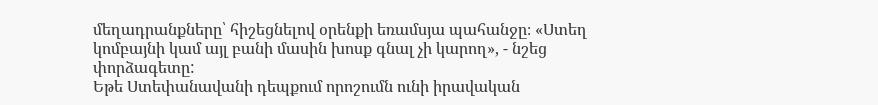մեղադրանքները՝ հիշեցնելով օրենքի եռամսյա պահանջը։ «Ստեղ կոմբայնի կամ այլ բանի մասին խոսք գնալ չի կարող», - նշեց փորձագետը:
Եթե Ստեփանավանի դեպքում որոշումն ունի իրավական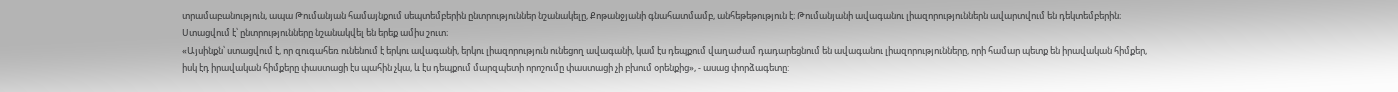տրամաբանություն, ապա Թումանյան համայնքում սեպտեմբերին ընտրություններ նշանակելը, Քոթանջյանի գնահատմամբ, անհեթեթություն է։ Թումանյանի ավագանու լիազորություններն ավարտվում են դեկտեմբերին։ Ստացվում է՝ ընտրությունները նշանակվել են երեք ամիս շուտ։
«Այսինքն՝ ստացվում է, որ զուգահեռ ունենում է երկու ավագանի, երկու լիազորություն ունեցող ավագանի, կամ էս դեպքում վաղաժամ դադարեցնում են ավագանու լիազորությունները, որի համար պետք են իրավական հիմքեր, իսկ էդ իրավական հիմքերը փաստացի էս պահին չկա, և էս դեպքում մարզպետի որոշումը փաստացի չի բխում օրենքից», - ասաց փորձագետը: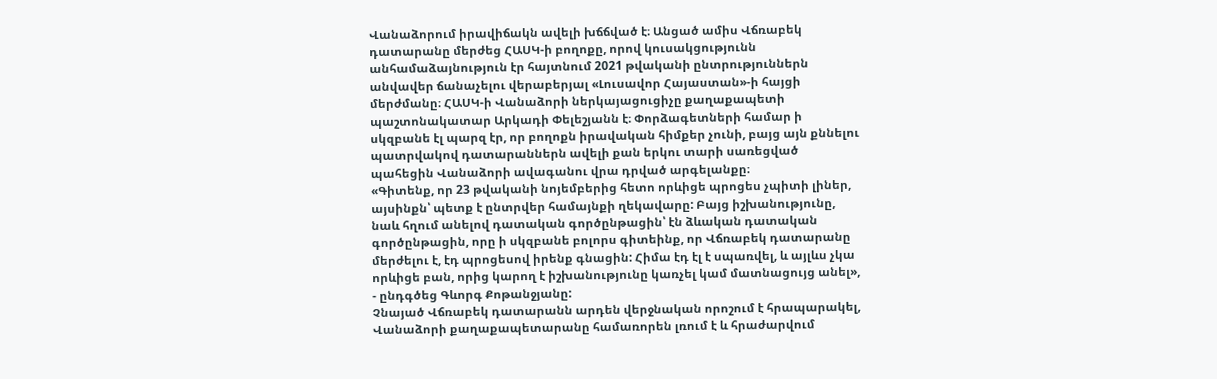Վանաձորում իրավիճակն ավելի խճճված է։ Անցած ամիս Վճռաբեկ դատարանը մերժեց ՀԱՍԿ-ի բողոքը, որով կուսակցությունն անհամաձայնություն էր հայտնում 2021 թվականի ընտրություններն անվավեր ճանաչելու վերաբերյալ «Լուսավոր Հայաստան»-ի հայցի մերժմանը։ ՀԱՍԿ-ի Վանաձորի ներկայացուցիչը քաղաքապետի պաշտոնակատար Արկադի Փելեշյանն է։ Փորձագետների համար ի սկզբանե էլ պարզ էր, որ բողոքն իրավական հիմքեր չունի, բայց այն քննելու պատրվակով դատարաններն ավելի քան երկու տարի սառեցված պահեցին Վանաձորի ավագանու վրա դրված արգելանքը։
«Գիտենք, որ 23 թվականի նոյեմբերից հետո որևիցե պրոցես չպիտի լիներ, այսինքն՝ պետք է ընտրվեր համայնքի ղեկավարը: Բայց իշխանությունը, նաև հղում անելով դատական գործընթացին՝ էն ձևական դատական գործընթացին, որը ի սկզբանե բոլորս գիտեինք, որ Վճռաբեկ դատարանը մերժելու է, էդ պրոցեսով իրենք գնացին: Հիմա էդ էլ է սպառվել, և այլևս չկա որևիցե բան, որից կարող է իշխանությունը կառչել կամ մատնացույց անել», - ընդգծեց Գևորգ Քոթանջյանը:
Չնայած Վճռաբեկ դատարանն արդեն վերջնական որոշում է հրապարակել, Վանաձորի քաղաքապետարանը համառորեն լռում է և հրաժարվում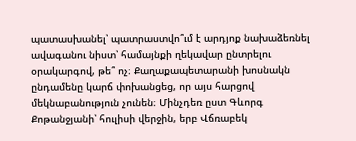պատասխանել՝ պատրաստվո՞ւմ է արդյոք նախաձեռնել ավագանու նիստ՝ համայնքի ղեկավար ընտրելու օրակարգով, թե՞ ոչ։ Քաղաքապետարանի խոսնակն ընդամենը կարճ փոխանցեց, որ այս հարցով մեկնաբանություն չունեն։ Մինչդեռ ըստ Գևորգ Քոթանջյանի՝ հուլիսի վերջին, երբ Վճռաբեկ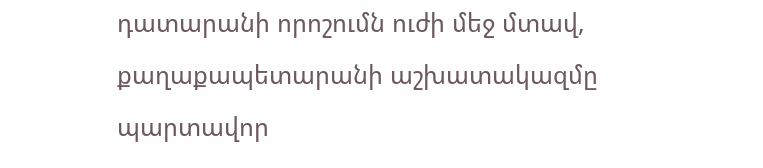դատարանի որոշումն ուժի մեջ մտավ, քաղաքապետարանի աշխատակազմը պարտավոր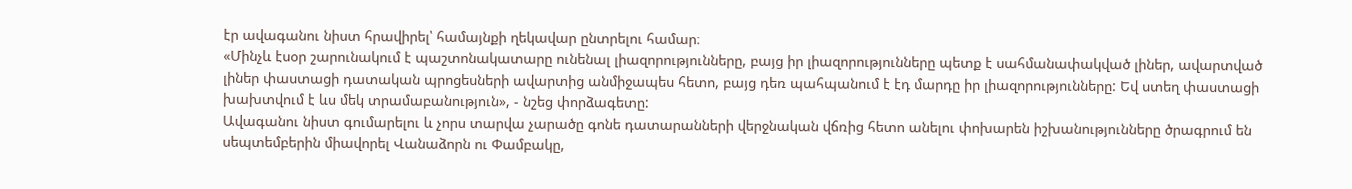էր ավագանու նիստ հրավիրել՝ համայնքի ղեկավար ընտրելու համար։
«Մինչև էսօր շարունակում է պաշտոնակատարը ունենալ լիազորությունները, բայց իր լիազորությունները պետք է սահմանափակված լիներ, ավարտված լիներ փաստացի դատական պրոցեսների ավարտից անմիջապես հետո, բայց դեռ պահպանում է էդ մարդը իր լիազորությունները: Եվ ստեղ փաստացի խախտվում է ևս մեկ տրամաբանություն», - նշեց փորձագետը:
Ավագանու նիստ գումարելու և չորս տարվա չարածը գոնե դատարանների վերջնական վճռից հետո անելու փոխարեն իշխանությունները ծրագրում են սեպտեմբերին միավորել Վանաձորն ու Փամբակը,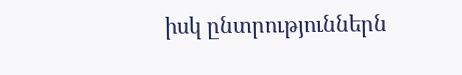իսկ ընտրություններն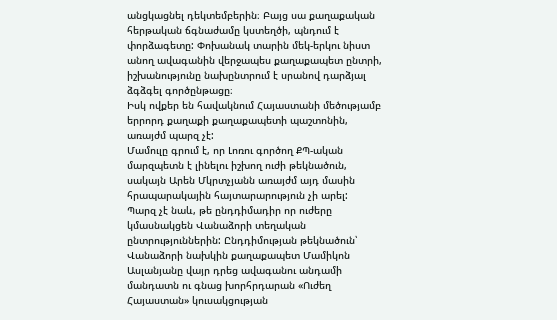անցկացնել դեկտեմբերին։ Բայց սա քաղաքական հերթական ճգնաժամը կստեղծի, պնդում է փորձագետը: Փոխանակ տարին մեկ-երկու նիստ անող ավագանին վերջապես քաղաքապետ ընտրի, իշխանությունը նախընտրում է սրանով դարձյալ ձգձգել գործընթացը։
Իսկ ովքեր են հավակնում Հայաստանի մեծությամբ երրորդ քաղաքի քաղաքապետի պաշտոնին, առայժմ պարզ չէ:
Մամուլը գրում է, որ Լոռու գործող ՔՊ-ական մարզպետն է լինելու իշխող ուժի թեկնածուն, սակայն Արեն Մկրտչյանն առայժմ այդ մասին հրապարակային հայտարարություն չի արել:
Պարզ չէ նաև, թե ընդդիմադիր որ ուժերը կմասնակցեն Վանաձորի տեղական ընտրություններին: Ընդդիմության թեկնածուն՝ Վանաձորի նախկին քաղաքապետ Մամիկոն Ասլանյանը վայր դրեց ավագանու անդամի մանդատն ու գնաց խորհրդարան «Ուժեղ Հայաստան» կուսակցության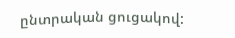ընտրական ցուցակով: